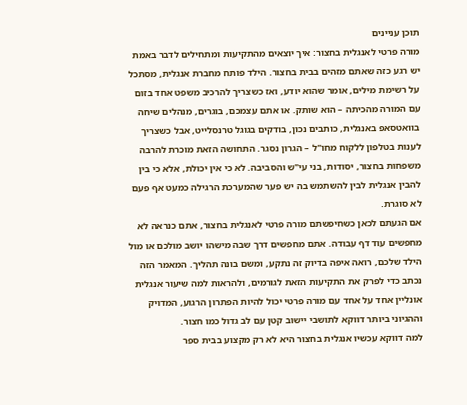תוכן עניינים
מורה פרטי לאנגלית בחצור: איך יוצאים מהתקיעות ומתחילים לדבר באמת
יש רגע כזה שאתם מזהים בבית בחצור. הילד פותח מחברת אנגלית, מסתכל על רשימת מילים, אומר שהוא יודע, ואז כשצריך להרכיב משפט אחד בזום עם המורה מהכיתה – הוא שותק. או אתם עצמכם, בוגרים, מנהלים שיחה בוואטסאפ באנגלית, כותבים נכון, בודקים בגוגל טרנסלייט, אבל כשצריך לענות בטלפון ללקוח מחו"ל – הגרון נסגר. התחושה הזאת מוכרת להרבה משפחות בחצור, יסודות, בני עי"ש והסביבה. לא כי אין יכולת, אלא כי בין להבין אנגלית לבין להשתמש בה יש פער שהמערכת הרגילה כמעט אף פעם לא סוגרת.
אם הגעתם לכאן כשחיפשתם מורה פרטי לאנגלית בחצור, אתם כנראה לא מחפשים עוד דף עבודה. אתם מחפשים דרך שבה מישהו יושב מולכם או מול הילד שלכם, רואה איפה בדיוק זה נתקע, ומשם בונה תהליך. המאמר הזה נכתב כדי לפרק את התקיעות הזאת לגורמים, ולהראות למה שיעור אנגלית אונליין אחד על אחד עם מורה פרטי יכול להיות הפתרון הרגוע, המדויק וההגיוני ביותר דווקא לתושבי יישוב קטן עם לב גדול כמו חצור.
למה דווקא עכשיו אנגלית בחצור היא לא רק מקצוע בבית ספר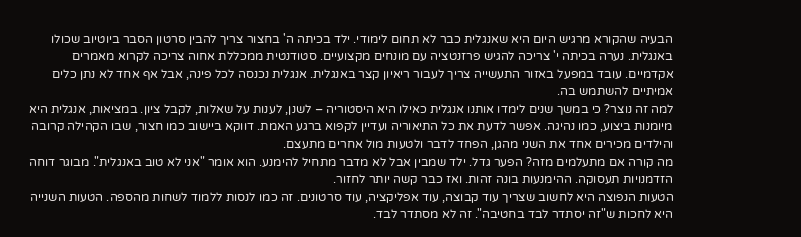הבעיה שהקורא מרגיש היום היא שאנגלית כבר לא תחום לימודי. ילד בכיתה ה' בחצור צריך להבין סרטון הסבר ביוטיוב שכולו באנגלית. נערה בכיתה י' צריכה להגיש פרזנטציה עם מונחים מקצועיים. סטודנטית ממכללת אחוה צריכה לקרוא מאמרים אקדמיים. עובד במפעל באזור התעשייה צריך לעבור ריאיון קצר באנגלית. אנגלית נכנסה לכל פינה, אבל אף אחד לא נתן כלים אמיתיים להשתמש בה.
למה זה נוצר? כי במשך שנים לימדו אותנו אנגלית כאילו היא היסטוריה – לשנן, לענות על שאלות, לקבל ציון. במציאות, אנגלית היא מיומנות ביצוע, כמו נהיגה. אפשר לדעת את כל התיאוריה ועדיין לקפוא ברגע האמת. דווקא ביישוב כמו חצור, שבו הקהילה קרובה והילדים מכירים אחד את השני מהגן, הפחד לדבר ולטעות מול אחרים מתעצם.
מה קורה אם מתעלמים מזה? הפער גדל. ילד שמבין אבל לא מדבר מתחיל להימנע. הוא אומר "אני לא טוב באנגלית". מבוגר דוחה הזדמנויות תעסוקה. ההימנעות בונה זהות. ואז כבר קשה יותר לחזור.
הטעות הנפוצה היא לחשוב שצריך עוד קבוצה, עוד אפליקציה, עוד סרטונים. זה כמו לנסות ללמוד לשחות מהספה. הטעות השנייה היא לחכות ש"זה יסתדר לבד בחטיבה". זה לא מסתדר לבד.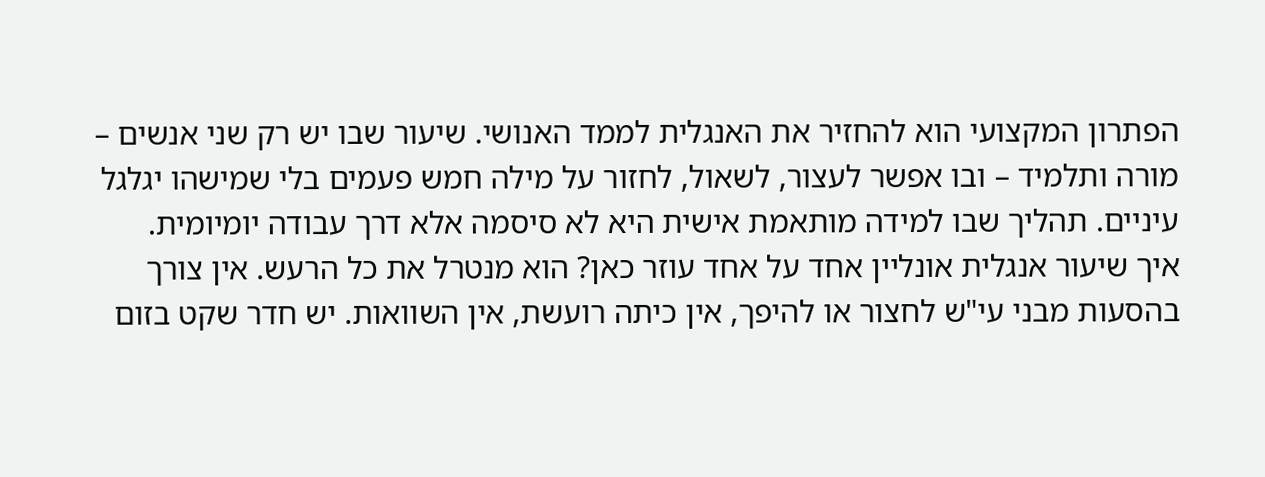הפתרון המקצועי הוא להחזיר את האנגלית לממד האנושי. שיעור שבו יש רק שני אנשים – מורה ותלמיד – ובו אפשר לעצור, לשאול, לחזור על מילה חמש פעמים בלי שמישהו יגלגל עיניים. תהליך שבו למידה מותאמת אישית היא לא סיסמה אלא דרך עבודה יומיומית.
איך שיעור אנגלית אונליין אחד על אחד עוזר כאן? הוא מנטרל את כל הרעש. אין צורך בהסעות מבני עי"ש לחצור או להיפך, אין כיתה רועשת, אין השוואות. יש חדר שקט בזום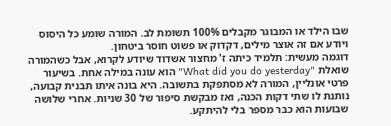שבו הילד או המבוגר מקבלים 100% תשומת לב. המורה שומע כל היסוס ויודע אם זה אוצר מילים, דקדוק או פשוט חוסר ביטחון.
דוגמה מעשית: תלמיד כיתה ז' מחצור אשדוד שיודע לקרוא, אבל כשהמורה שואלת "What did you do yesterday" הוא עונה במילה אחת. בשיעור פרטי אונליין, המורה לא מסתפקת בתשובה. היא בונה איתו תבנית קבועה, נותנת לו שתי דקות הכנה, ואז מבקשת סיפור של 30 שניות. אחרי שלושה שבועות הוא כבר מספר בלי להיתקע.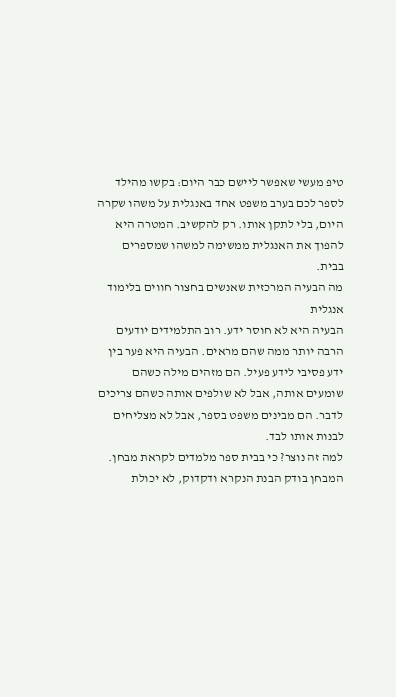טיפ מעשי שאפשר ליישם כבר היום: בקשו מהילד לספר לכם בערב משפט אחד באנגלית על משהו שקרה היום, בלי לתקן אותו. רק להקשיב. המטרה היא להפוך את האנגלית ממשימה למשהו שמספרים בבית.
מה הבעיה המרכזית שאנשים בחצור חווים בלימוד אנגלית
הבעיה היא לא חוסר ידע. רוב התלמידים יודעים הרבה יותר ממה שהם מראים. הבעיה היא פער בין ידע פסיבי לידע פעיל. הם מזהים מילה כשהם שומעים אותה, אבל לא שולפים אותה כשהם צריכים לדבר. הם מבינים משפט בספר, אבל לא מצליחים לבנות אותו לבד.
למה זה נוצר? כי בבית ספר מלמדים לקראת מבחן. המבחן בודק הבנת הנקרא ודקדוק, לא יכולת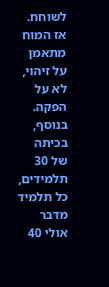לשוחח. אז המוח מתאמן על זיהוי, לא על הפקה. בנוסף, בכיתה של 30 תלמידים, כל תלמיד מדבר אולי 40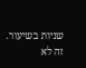שניות בשיעור. זה לא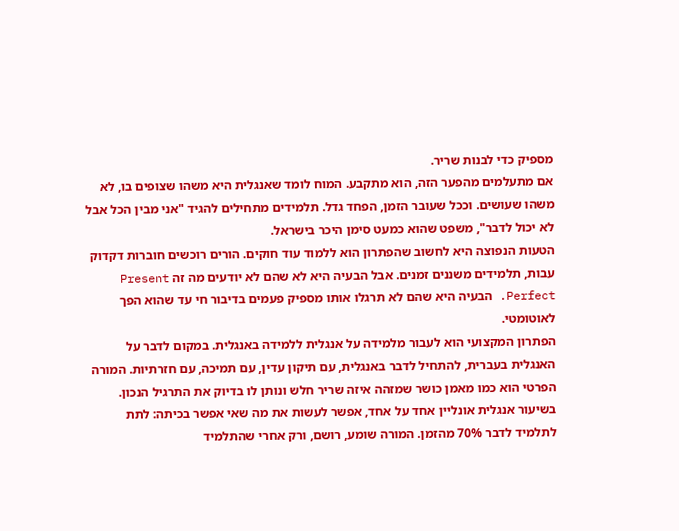מספיק כדי לבנות שריר.
אם מתעלמים מהפער הזה, הוא מתקבע. המוח לומד שאנגלית היא משהו שצופים בו, לא משהו שעושים. וככל שעובר הזמן, הפחד גדל. תלמידים מתחילים להגיד "אני מבין הכל אבל לא יכול לדבר", משפט שהוא כמעט סימן היכר בישראל.
הטעות הנפוצה היא לחשוב שהפתרון הוא ללמוד עוד חוקים. הורים רוכשים חוברות דקדוק עבות, תלמידים משננים זמנים. אבל הבעיה היא לא שהם לא יודעים מה זה Present Perfect. הבעיה היא שהם לא תרגלו אותו מספיק פעמים בדיבור חי עד שהוא הפך לאוטומטי.
הפתרון המקצועי הוא לעבור מלמידה על אנגלית ללמידה באנגלית. במקום לדבר על האנגלית בעברית, להתחיל לדבר באנגלית, עם תיקון עדין, עם תמיכה, עם חזרתיות. המורה הפרטי הוא כמו מאמן כושר שמזהה איזה שריר חלש ונותן לו בדיוק את התרגיל הנכון.
בשיעור אנגלית אונליין אחד על אחד, אפשר לעשות את מה שאי אפשר בכיתה: לתת לתלמיד לדבר 70% מהזמן. המורה שומע, רושם, ורק אחרי שהתלמיד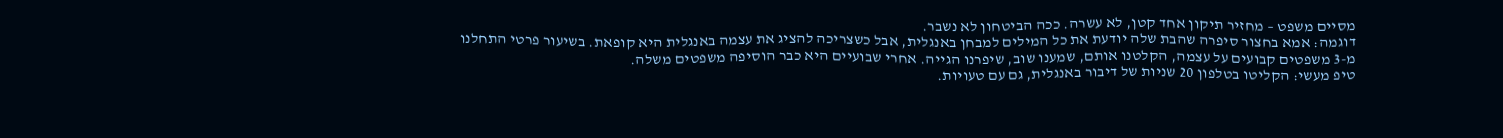מסיים משפט – מחזיר תיקון אחד קטן, לא עשרה. ככה הביטחון לא נשבר.
דוגמה: אמא בחצור סיפרה שהבת שלה יודעת את כל המילים למבחן באנגלית, אבל כשצריכה להציג את עצמה באנגלית היא קופאת. בשיעור פרטי התחלנו מ-3 משפטים קבועים על עצמה, הקלטנו אותם, שמענו שוב, שיפרנו הגייה. אחרי שבועיים היא כבר הוסיפה משפטים משלה.
טיפ מעשי: הקליטו בטלפון 20 שניות של דיבור באנגלית, גם עם טעויות.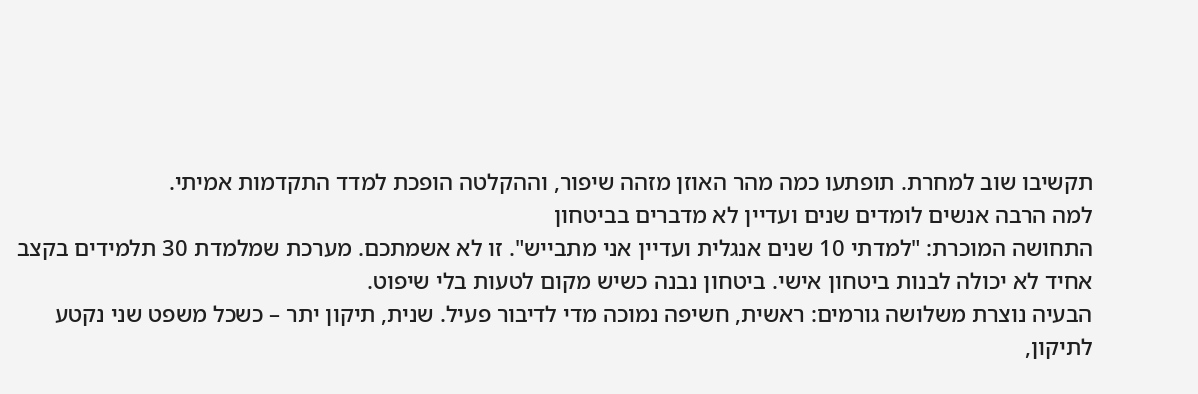תקשיבו שוב למחרת. תופתעו כמה מהר האוזן מזהה שיפור, וההקלטה הופכת למדד התקדמות אמיתי.
למה הרבה אנשים לומדים שנים ועדיין לא מדברים בביטחון
התחושה המוכרת: "למדתי 10 שנים אנגלית ועדיין אני מתבייש". זו לא אשמתכם. מערכת שמלמדת 30 תלמידים בקצב אחיד לא יכולה לבנות ביטחון אישי. ביטחון נבנה כשיש מקום לטעות בלי שיפוט.
הבעיה נוצרת משלושה גורמים: ראשית, חשיפה נמוכה מדי לדיבור פעיל. שנית, תיקון יתר – כשכל משפט שני נקטע לתיקון,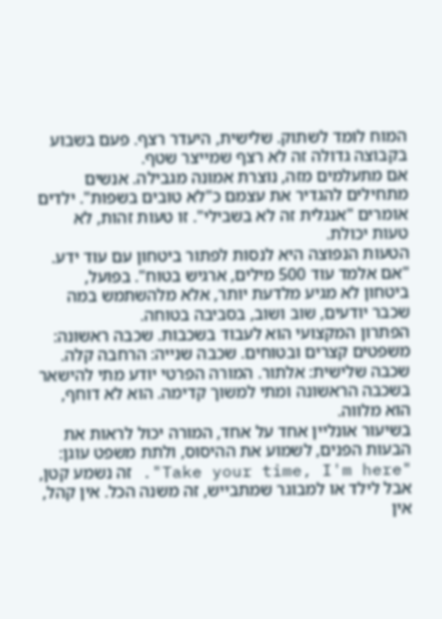המוח לומד לשתוק. שלישית, היעדר רצף. פעם בשבוע בקבוצה גדולה זה לא רצף שמייצר שטף.
אם מתעלמים מזה, נוצרת אמונה מגבילה. אנשים מתחילים להגדיר את עצמם כ"לא טובים בשפות". ילדים אומרים "אנגלית זה לא בשבילי". זו טעות זהות, לא טעות יכולת.
הטעות הנפוצה היא לנסות לפתור ביטחון עם עוד ידע. "אם אלמד עוד 500 מילים, ארגיש בטוח". בפועל, ביטחון לא מגיע מלדעת יותר, אלא מלהשתמש במה שכבר יודעים, שוב ושוב, בסביבה בטוחה.
הפתרון המקצועי הוא לעבוד בשכבות. שכבה ראשונה: משפטים קצרים ובטוחים. שכבה שנייה: הרחבה קלה. שכבה שלישית: אלתור. המורה הפרטי יודע מתי להישאר בשכבה הראשונה ומתי למשוך קדימה. הוא לא דוחף, הוא מלווה.
בשיעור אונליין אחד על אחד, המורה יכול לראות את הבעות הפנים, לשמוע את ההיסוס, ולתת משפט עוגן: "Take your time, I'm here". זה נשמע קטן, אבל לילד או למבוגר שמתבייש, זה משנה הכל. אין קהל, אין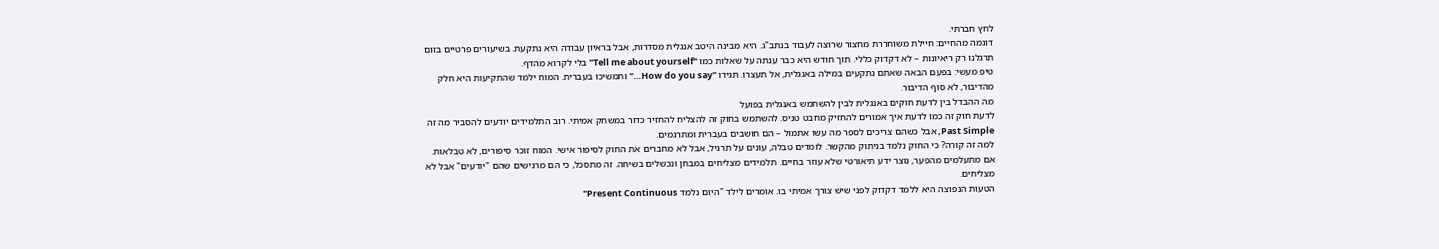לחץ חברתי.
דוגמה מהחיים: חיילת משוחררת מחצור שרוצה לעבוד בנתב"ג. היא מבינה היטב אנגלית מסדרות, אבל בראיון עבודה היא נתקעת. בשיעורים פרטיים בזום תרגלנו רק ריאיונות – לא דקדוק כללי. תוך חודש היא כבר ענתה על שאלות כמו "Tell me about yourself" בלי לקרוא מהדף.
טיפ מעשי: בפעם הבאה שאתם נתקעים במילה באנגלית, אל תעצרו. תגידו "How do you say…" ותמשיכו בעברית. המוח ילמד שהתקיעות היא חלק מהדיבור, לא סוף הדיבור.
מה ההבדל בין לדעת חוקים באנגלית לבין להשתמש באנגלית בפועל
לדעת חוק זה כמו לדעת איך אמורים להחזיק מחבט טניס. להשתמש בחוק זה להצליח להחזיר כדור במשחק אמיתי. רוב התלמידים יודעים להסביר מה זה Past Simple, אבל כשהם צריכים לספר מה עשו אתמול – הם חושבים בעברית ומתרגמים.
למה זה קורה? כי החוק נלמד בניתוק מהקשר. לומדים טבלה, עונים על תרגיל, אבל לא מחברים את החוק לסיפור אישי. המוח זוכר סיפורים, לא טבלאות.
אם מתעלמים מהפער, נוצר ידע תיאורטי שלא עוזר בחיים. תלמידים מצליחים במבחן ונכשלים בשיחה. זה מתסכל, כי הם מרגישים שהם "יודעים" אבל לא מצליחים.
הטעות הנפוצה היא ללמד דקדוק לפני שיש צורך אמיתי בו. אומרים לילד "היום נלמד Present Continuous"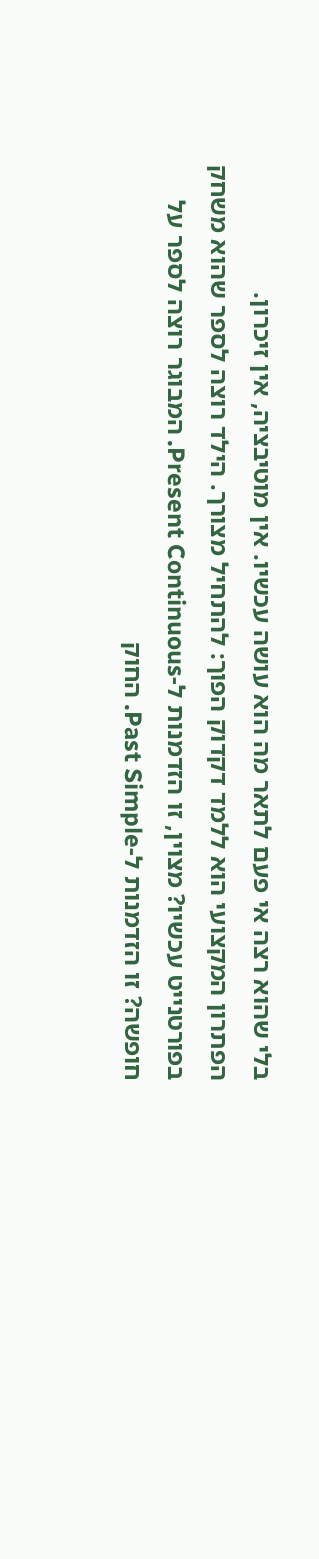בלי שהוא רצה אי פעם לתאר מה הוא עושה עכשיו. אין מוטיבציה, אין זיכרון.
הפתרון המקצועי הוא ללמד דקדוק הפוך: להתחיל מצורך. הילד רוצה לספר שהוא משחק בפורטנייט עכשיו? מצוין, זו הזדמנות ל-Present Continuous. המבוגר רוצה לספר על חופשה? זו הזדמנות ל-Past Simple. החוק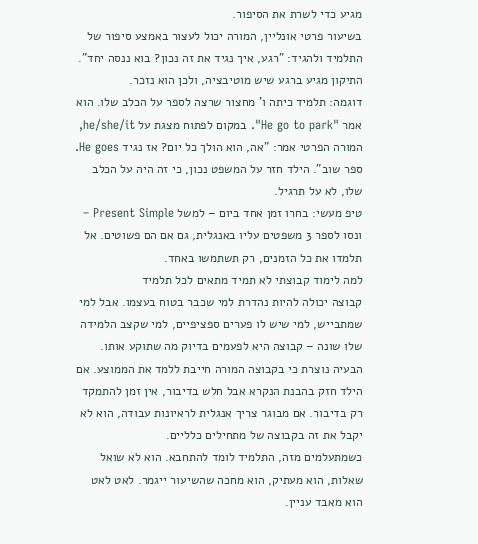מגיע כדי לשרת את הסיפור.
בשיעור פרטי אונליין, המורה יכול לעצור באמצע סיפור של התלמיד ולהגיד: "רגע, איך נגיד את זה נכון? בוא ננסה יחד". התיקון מגיע ברגע שיש מוטיבציה, ולכן הוא נזכר.
דוגמה: תלמיד כיתה ו' מחצור שרצה לספר על הכלב שלו. הוא אמר "He go to park". במקום לפתוח מצגת על he/she/it, המורה הפרטי אמר: "אה, הוא הולך כל יום? אז נגיד He goes. ספר שוב". הילד חזר על המשפט נכון, כי זה היה על הכלב שלו, לא על תרגיל.
טיפ מעשי: בחרו זמן אחד ביום – למשל Present Simple – ונסו לספר 3 משפטים עליו באנגלית, גם אם הם פשוטים. אל תלמדו את כל הזמנים, רק תשתמשו באחד.
למה לימוד קבוצתי לא תמיד מתאים לכל תלמיד
קבוצה יכולה להיות נהדרת למי שכבר בטוח בעצמו. אבל למי שמתבייש, למי שיש לו פערים ספציפיים, למי שקצב הלמידה שלו שונה – קבוצה היא לפעמים בדיוק מה שתוקע אותו.
הבעיה נוצרת כי בקבוצה המורה חייבת ללמד את הממוצע. אם הילד חזק בהבנת הנקרא אבל חלש בדיבור, אין זמן להתמקד רק בדיבור. אם מבוגר צריך אנגלית לראיונות עבודה, הוא לא יקבל את זה בקבוצה של מתחילים כלליים.
כשמתעלמים מזה, התלמיד לומד להתחבא. הוא לא שואל שאלות, הוא מעתיק, הוא מחכה שהשיעור ייגמר. לאט לאט הוא מאבד עניין.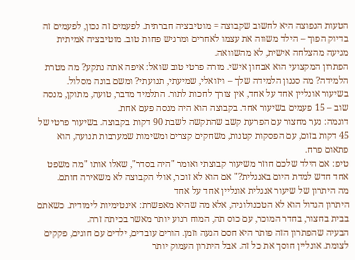הטעות הנפוצה היא לחשוב שקבוצה = מוטיבציה חברתית. לפעמים זה נכון, לפעמים זה בדיוק הפוך – הילד משווה את עצמו לאחרים ומרגיש פחות טוב. מוטיבציה אמיתית מגיעה מהצלחה אישית, לא מהשוואה.
הפתרון המקצועי הוא אבחון אישי. מורה פרטי טוב שואל: איפה אתה נתקע? מה מטרת הלמידה? מה סגנון הלמידה שלך – ויזואלי, שמיעתי, תנועתי? ומשם בונה מסלול.
בשיעור אונליין אחד על אחד, אין צורך לחכות לתור. התלמיד מדבר, טועה, מתוקן, מנסה שוב – 15 פעמים בשיעור אחד. בקבוצה הוא היה מנסה פעם אחת.
דוגמה: נער מחצור עם הפרעת קשב שהתקשה לשבת 90 דקות בקבוצה. בשיעור פרטי של 45 דקות בזום, עם הפסקות קטנות, משחקים קצרים ומשימות שמערבות תנועה, הוא פתאום פרח.
טיפ: אם הילד שלכם חוזר משיעור קבוצתי ואומר "היה בסדר", שאלו אותו "מה משפט אחד חדש למדת היום באנגלית?" אם הוא לא זוכר, אולי הקבוצה לא משאירה חותם.
מה היתרון של שיעור אנגלית אונליין אחד על אחד
היתרון הגדול הוא לא הטכנולוגיה, אלא מה שהיא מאפשרת: אינטימיות לימודית. כשאתם בבית בחצור, בחדר המוכר, עם כוס תה, המוח רגוע יותר מאשר בכיתה זרה.
הבעיה שהפתרון הזה פותר היא חסם הגעה וזמן. הורים עובדים, ילדים עם חוגים, פקקים לצומת. אונליין חוסך את כל זה. אבל היתרון העמוק יותר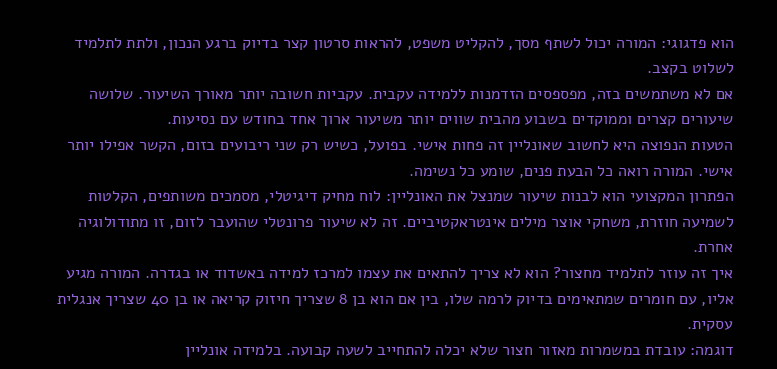הוא פדגוגי: המורה יכול לשתף מסך, להקליט משפט, להראות סרטון קצר בדיוק ברגע הנכון, ולתת לתלמיד לשלוט בקצב.
אם לא משתמשים בזה, מפספסים הזדמנות ללמידה עקבית. עקביות חשובה יותר מאורך השיעור. שלושה שיעורים קצרים וממוקדים בשבוע מהבית שווים יותר משיעור ארוך אחד בחודש עם נסיעות.
הטעות הנפוצה היא לחשוב שאונליין זה פחות אישי. בפועל, כשיש רק שני ריבועים בזום, הקשר אפילו יותר אישי. המורה רואה כל הבעת פנים, שומע כל נשימה.
הפתרון המקצועי הוא לבנות שיעור שמנצל את האונליין: לוח מחיק דיגיטלי, מסמכים משותפים, הקלטות לשמיעה חוזרת, משחקי אוצר מילים אינטראקטיביים. זה לא שיעור פרונטלי שהועבר לזום, זו מתודולוגיה אחרת.
איך זה עוזר לתלמיד מחצור? הוא לא צריך להתאים את עצמו למרכז למידה באשדוד או בגדרה. המורה מגיע אליו, עם חומרים שמתאימים בדיוק לרמה שלו, בין אם הוא בן 8 שצריך חיזוק קריאה או בן 40 שצריך אנגלית עסקית.
דוגמה: עובדת במשמרות מאזור חצור שלא יכלה להתחייב לשעה קבועה. בלמידה אונליין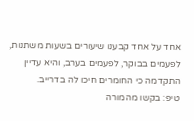אחד על אחד קבענו שיעורים בשעות משתנות, לפעמים בבוקר, לפעמים בערב, והיא עדיין התקדמה כי החומרים חיכו לה בדרייב.
טיפ: בקשו מהמורה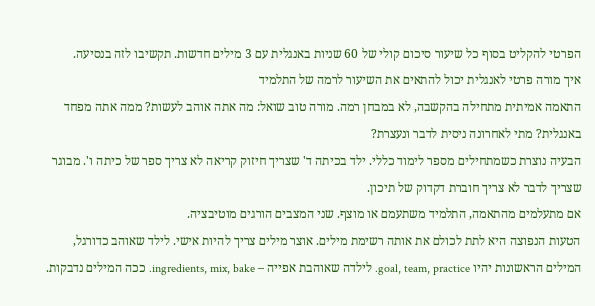הפרטי להקליט בסוף כל שיעור סיכום קולי של 60 שניות באנגלית עם 3 מילים חדשות. תקשיבו לזה בנסיעה.
איך מורה פרטי לאנגלית יכול להתאים את השיעור לרמה של התלמיד
התאמה אמיתית מתחילה בהקשבה, לא במבחן רמה. מורה טוב שואל: מה אתה אוהב לעשות? ממה אתה מפחד באנגלית? מתי לאחרונה ניסית לדבר ונעצרת?
הבעיה נוצרת כשמתחילים מספר לימוד כללי. ילד בכיתה ד' שצריך חיזוק קריאה לא צריך ספר של כיתה ו'. מבוגר שצריך לדבר לא צריך חוברת דקדוק של תיכון.
אם מתעלמים מהתאמה, התלמיד משתעמם או מוצף. שני המצבים הורגים מוטיבציה.
הטעות הנפוצה היא לתת לכולם את אותה רשימת מילים. אוצר מילים צריך להיות אישי. לילד שאוהב כדורגל, המילים הראשונות יהיו goal, team, practice. לילדה שאוהבת אפייה – ingredients, mix, bake. ככה המילים נדבקות.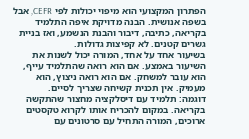הפתרון המקצועי הוא מיפוי יכולות לפי CEFR, אבל בשפה אנושית. הבנה מדויקת איפה התלמיד בקריאה, כתיבה, דיבור והבנת הנשמע, ואז בניית גשרים קטנים. לא קפיצות גדולות.
בשיעור אחד על אחד, המורה יכול לשנות את השיעור באמצע. אם הוא רואה שהתלמיד עייף, הוא עובר למשחק. אם הוא רואה ניצוץ, הוא מעמיק. אין תכנית קשיחה שצריך לסיים.
דוגמה: תלמיד עם דיסלקציה מחצור שהתקשה בקריאה. במקום להכריח אותו לקרוא טקסטים ארוכים, המורה התחיל עם סרטונים עם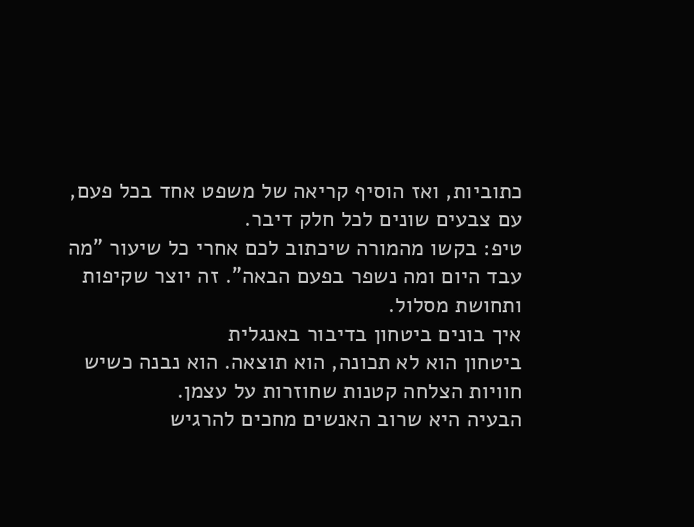כתוביות, ואז הוסיף קריאה של משפט אחד בכל פעם, עם צבעים שונים לכל חלק דיבר.
טיפ: בקשו מהמורה שיכתוב לכם אחרי כל שיעור "מה עבד היום ומה נשפר בפעם הבאה". זה יוצר שקיפות ותחושת מסלול.
איך בונים ביטחון בדיבור באנגלית
ביטחון הוא לא תכונה, הוא תוצאה. הוא נבנה כשיש חוויות הצלחה קטנות שחוזרות על עצמן.
הבעיה היא שרוב האנשים מחכים להרגיש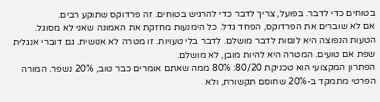בטוחים כדי לדבר. בפועל, צריך לדבר כדי להרגיש בטוחים. זה פרדוקס שתוקע רבים.
אם לא שוברים את הפרדוקס, הפחד גדל. כל הימנעות מחזקת את האמונה שאני לא מסוגל.
הטעות הנפוצה היא לנסות לדבר מושלם. לדבר בלי טעויות. זו מטרה לא אנושית. גם דוברי אנגלית שפת אם טועים. המטרה היא להיות מובן, לא מושלם.
הפתרון המקצועי הוא טכניקת 80/20: 80% ממה שאתם אומרים כבר טוב, 20% נשפר. המורה הפרטי מתמקד ב-20% שחוסם תקשורת, ולא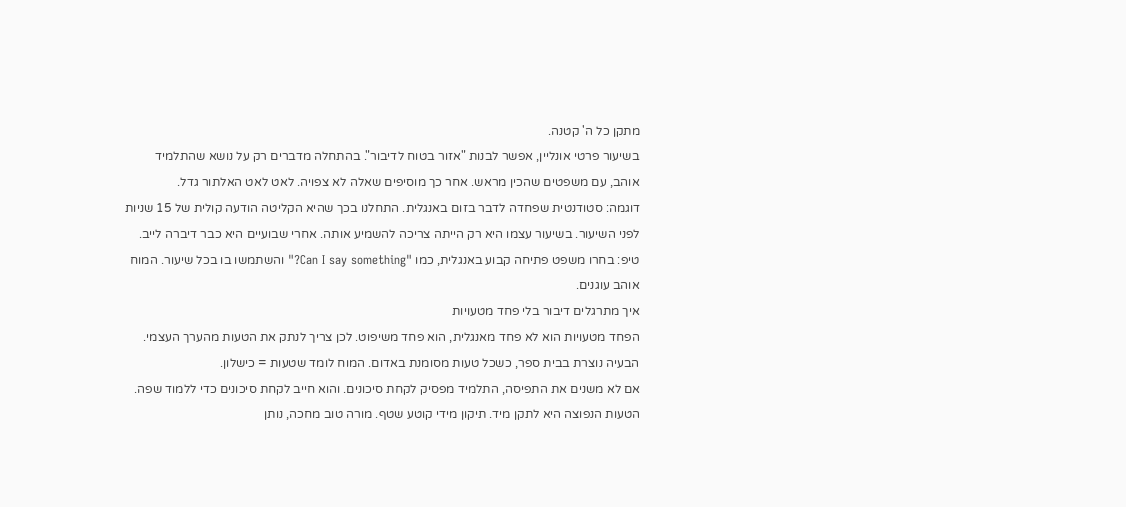מתקן כל ה' קטנה.
בשיעור פרטי אונליין, אפשר לבנות "אזור בטוח לדיבור". בהתחלה מדברים רק על נושא שהתלמיד אוהב, עם משפטים שהכין מראש. אחר כך מוסיפים שאלה לא צפויה. לאט לאט האלתור גדל.
דוגמה: סטודנטית שפחדה לדבר בזום באנגלית. התחלנו בכך שהיא הקליטה הודעה קולית של 15 שניות לפני השיעור. בשיעור עצמו היא רק הייתה צריכה להשמיע אותה. אחרי שבועיים היא כבר דיברה לייב.
טיפ: בחרו משפט פתיחה קבוע באנגלית, כמו "Can I say something?" והשתמשו בו בכל שיעור. המוח אוהב עוגנים.
איך מתרגלים דיבור בלי פחד מטעויות
הפחד מטעויות הוא לא פחד מאנגלית, הוא פחד משיפוט. לכן צריך לנתק את הטעות מהערך העצמי.
הבעיה נוצרת בבית ספר, כשכל טעות מסומנת באדום. המוח לומד שטעות = כישלון.
אם לא משנים את התפיסה, התלמיד מפסיק לקחת סיכונים. והוא חייב לקחת סיכונים כדי ללמוד שפה.
הטעות הנפוצה היא לתקן מיד. תיקון מידי קוטע שטף. מורה טוב מחכה, נותן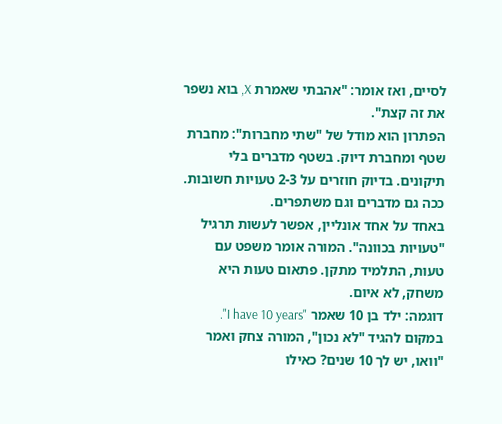לסיים, ואז אומר: "אהבתי שאמרת X, בוא נשפר את זה קצת".
הפתרון הוא מודל של "שתי מחברות": מחברת שטף ומחברת דיוק. בשטף מדברים בלי תיקונים. בדיוק חוזרים על 2-3 טעויות חשובות. ככה גם מדברים וגם משתפרים.
באחד על אחד אונליין, אפשר לעשות תרגיל "טעויות בכוונה". המורה אומר משפט עם טעות, התלמיד מתקן. פתאום טעות היא משחק, לא איום.
דוגמה: ילד בן 10 שאמר "I have 10 years". במקום להגיד "לא נכון", המורה צחק ואמר "וואו, יש לך 10 שנים? כאילו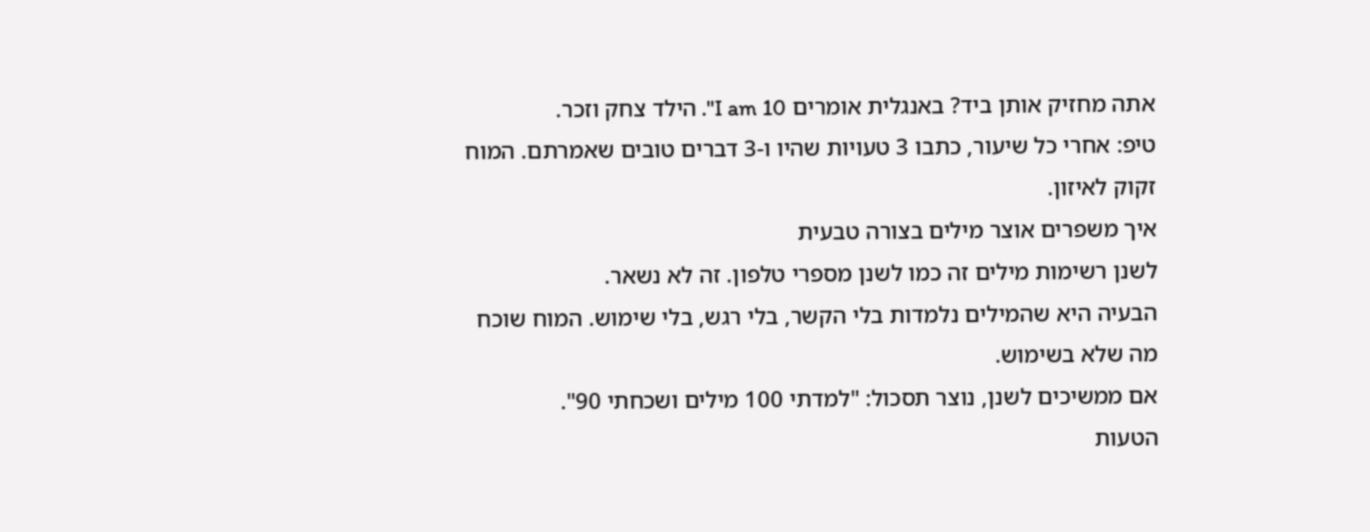אתה מחזיק אותן ביד? באנגלית אומרים I am 10". הילד צחק וזכר.
טיפ: אחרי כל שיעור, כתבו 3 טעויות שהיו ו-3 דברים טובים שאמרתם. המוח זקוק לאיזון.
איך משפרים אוצר מילים בצורה טבעית
לשנן רשימות מילים זה כמו לשנן מספרי טלפון. זה לא נשאר.
הבעיה היא שהמילים נלמדות בלי הקשר, בלי רגש, בלי שימוש. המוח שוכח מה שלא בשימוש.
אם ממשיכים לשנן, נוצר תסכול: "למדתי 100 מילים ושכחתי 90".
הטעות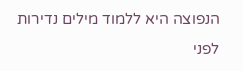הנפוצה היא ללמוד מילים נדירות לפני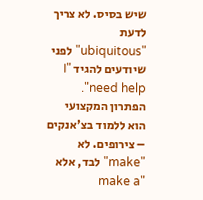שיש בסיס. לא צריך לדעת "ubiquitous" לפני שיודעים להגיד "I need help".
הפתרון המקצועי הוא ללמוד בצ'אנקים – צירופים. לא "make" לבד, אלא "make a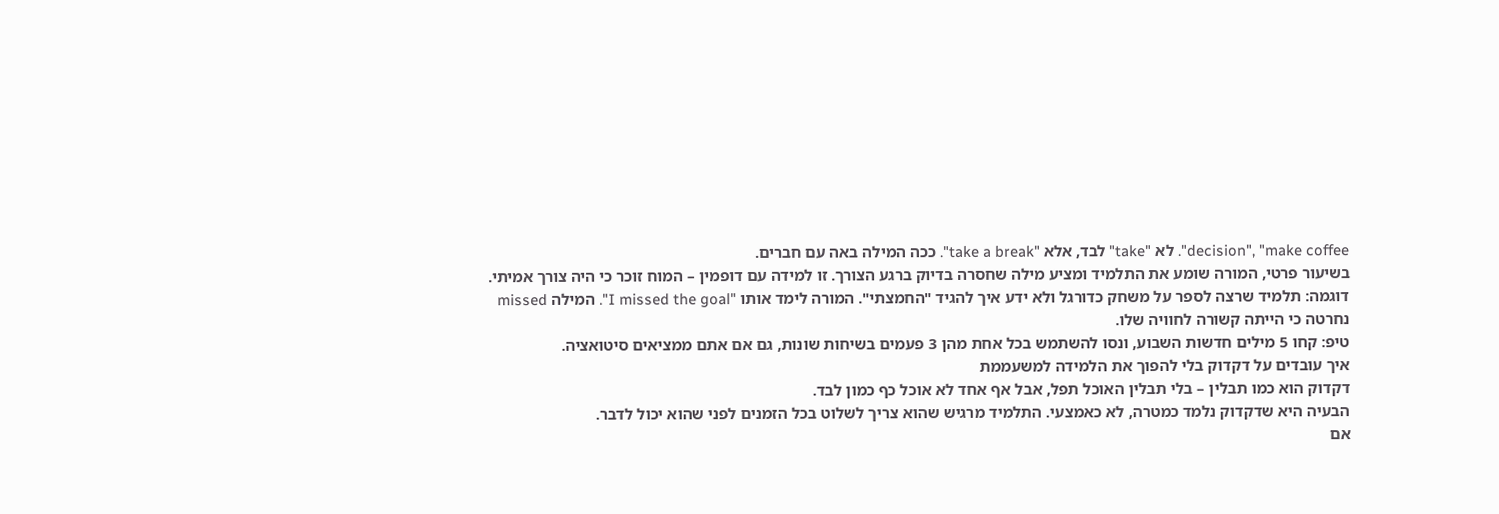decision", "make coffee". לא "take" לבד, אלא "take a break". ככה המילה באה עם חברים.
בשיעור פרטי, המורה שומע את התלמיד ומציע מילה שחסרה בדיוק ברגע הצורך. זו למידה עם דופמין – המוח זוכר כי היה צורך אמיתי.
דוגמה: תלמיד שרצה לספר על משחק כדורגל ולא ידע איך להגיד "החמצתי". המורה לימד אותו "I missed the goal". המילה missed נחרטה כי הייתה קשורה לחוויה שלו.
טיפ: קחו 5 מילים חדשות השבוע, ונסו להשתמש בכל אחת מהן 3 פעמים בשיחות שונות, גם אם אתם ממציאים סיטואציה.
איך עובדים על דקדוק בלי להפוך את הלמידה למשעממת
דקדוק הוא כמו תבלין – בלי תבלין האוכל תפל, אבל אף אחד לא אוכל כף כמון לבד.
הבעיה היא שדקדוק נלמד כמטרה, לא כאמצעי. התלמיד מרגיש שהוא צריך לשלוט בכל הזמנים לפני שהוא יכול לדבר.
אם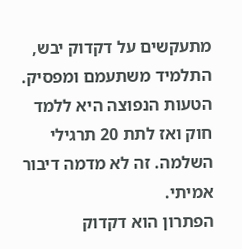מתעקשים על דקדוק יבש, התלמיד משתעמם ומפסיק.
הטעות הנפוצה היא ללמד חוק ואז לתת 20 תרגילי השלמה. זה לא מדמה דיבור אמיתי.
הפתרון הוא דקדוק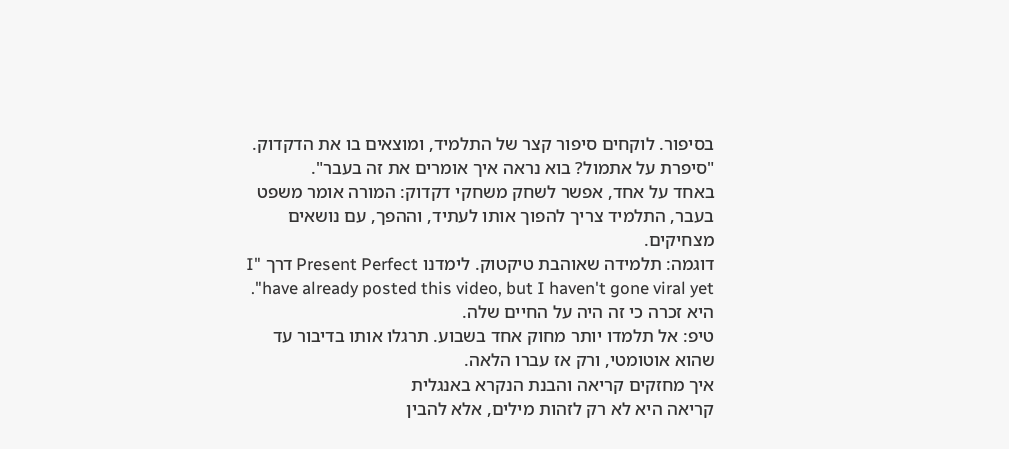בסיפור. לוקחים סיפור קצר של התלמיד, ומוצאים בו את הדקדוק. "סיפרת על אתמול? בוא נראה איך אומרים את זה בעבר".
באחד על אחד, אפשר לשחק משחקי דקדוק: המורה אומר משפט בעבר, התלמיד צריך להפוך אותו לעתיד, וההפך, עם נושאים מצחיקים.
דוגמה: תלמידה שאוהבת טיקטוק. לימדנו Present Perfect דרך "I have already posted this video, but I haven't gone viral yet". היא זכרה כי זה היה על החיים שלה.
טיפ: אל תלמדו יותר מחוק אחד בשבוע. תרגלו אותו בדיבור עד שהוא אוטומטי, ורק אז עברו הלאה.
איך מחזקים קריאה והבנת הנקרא באנגלית
קריאה היא לא רק לזהות מילים, אלא להבין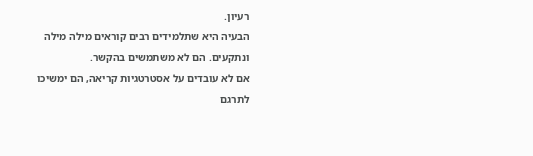רעיון.
הבעיה היא שתלמידים רבים קוראים מילה מילה ונתקעים. הם לא משתמשים בהקשר.
אם לא עובדים על אסטרטגיות קריאה, הם ימשיכו לתרגם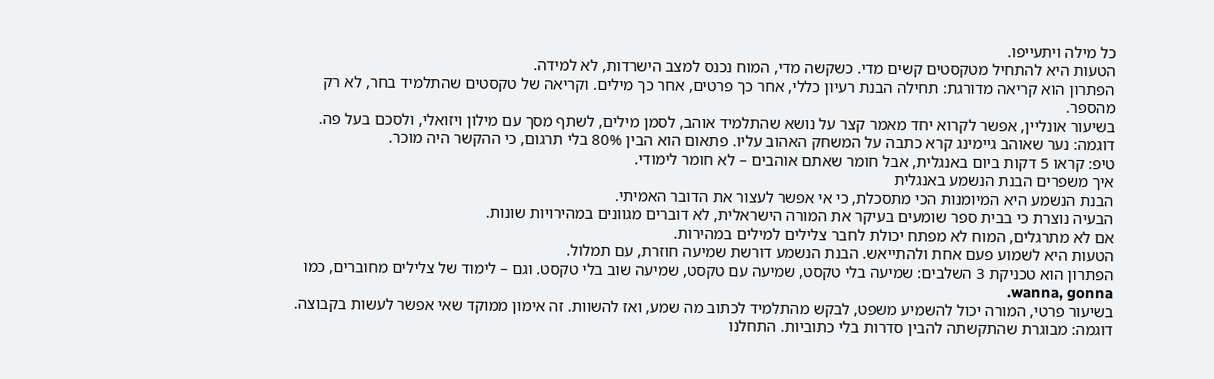כל מילה ויתעייפו.
הטעות היא להתחיל מטקסטים קשים מדי. כשקשה מדי, המוח נכנס למצב הישרדות, לא למידה.
הפתרון הוא קריאה מדורגת: תחילה הבנת רעיון כללי, אחר כך פרטים, אחר כך מילים. וקריאה של טקסטים שהתלמיד בחר, לא רק מהספר.
בשיעור אונליין, אפשר לקרוא יחד מאמר קצר על נושא שהתלמיד אוהב, לסמן מילים, לשתף מסך עם מילון ויזואלי, ולסכם בעל פה.
דוגמה: נער שאוהב גיימינג קרא כתבה על המשחק האהוב עליו. פתאום הוא הבין 80% בלי תרגום, כי ההקשר היה מוכר.
טיפ: קראו 5 דקות ביום באנגלית, אבל חומר שאתם אוהבים – לא חומר לימודי.
איך משפרים הבנת הנשמע באנגלית
הבנת הנשמע היא המיומנות הכי מתסכלת, כי אי אפשר לעצור את הדובר האמיתי.
הבעיה נוצרת כי בבית ספר שומעים בעיקר את המורה הישראלית, לא דוברים מגוונים במהירויות שונות.
אם לא מתרגלים, המוח לא מפתח יכולת לחבר צלילים למילים במהירות.
הטעות היא לשמוע פעם אחת ולהתייאש. הבנת הנשמע דורשת שמיעה חוזרת, עם תמלול.
הפתרון הוא טכניקת 3 השלבים: שמיעה בלי טקסט, שמיעה עם טקסט, שמיעה שוב בלי טקסט. וגם – לימוד של צלילים מחוברים, כמו wanna, gonna.
בשיעור פרטי, המורה יכול להשמיע משפט, לבקש מהתלמיד לכתוב מה שמע, ואז להשוות. זה אימון ממוקד שאי אפשר לעשות בקבוצה.
דוגמה: מבוגרת שהתקשתה להבין סדרות בלי כתוביות. התחלנו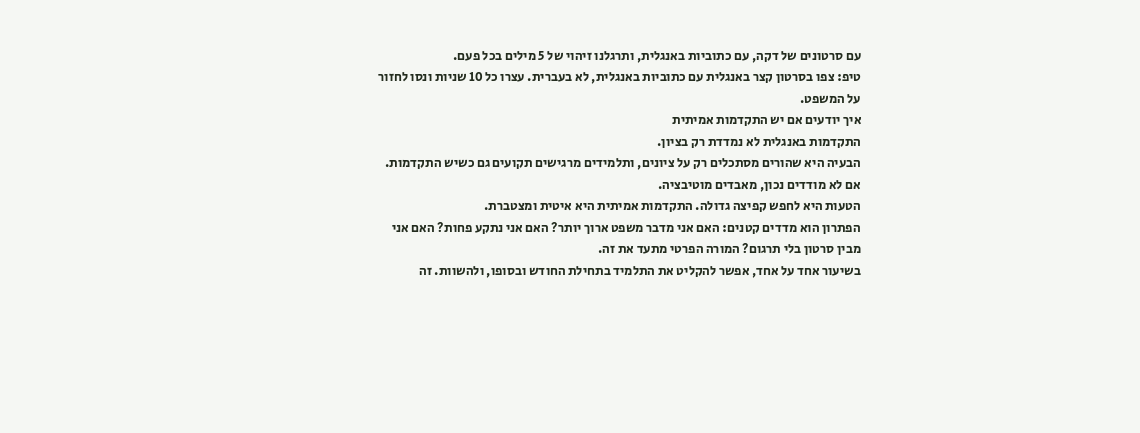עם סרטונים של דקה, עם כתוביות באנגלית, ותרגלנו זיהוי של 5 מילים בכל פעם.
טיפ: צפו בסרטון קצר באנגלית עם כתוביות באנגלית, לא בעברית. עצרו כל 10 שניות ונסו לחזור על המשפט.
איך יודעים אם יש התקדמות אמיתית
התקדמות באנגלית לא נמדדת רק בציון.
הבעיה היא שהורים מסתכלים רק על ציונים, ותלמידים מרגישים תקועים גם כשיש התקדמות.
אם לא מודדים נכון, מאבדים מוטיבציה.
הטעות היא לחפש קפיצה גדולה. התקדמות אמיתית היא איטית ומצטברת.
הפתרון הוא מדדים קטנים: האם אני מדבר משפט ארוך יותר? האם אני נתקע פחות? האם אני מבין סרטון בלי תרגום? המורה הפרטי מתעד את זה.
בשיעור אחד על אחד, אפשר להקליט את התלמיד בתחילת החודש ובסופו, ולהשוות. זה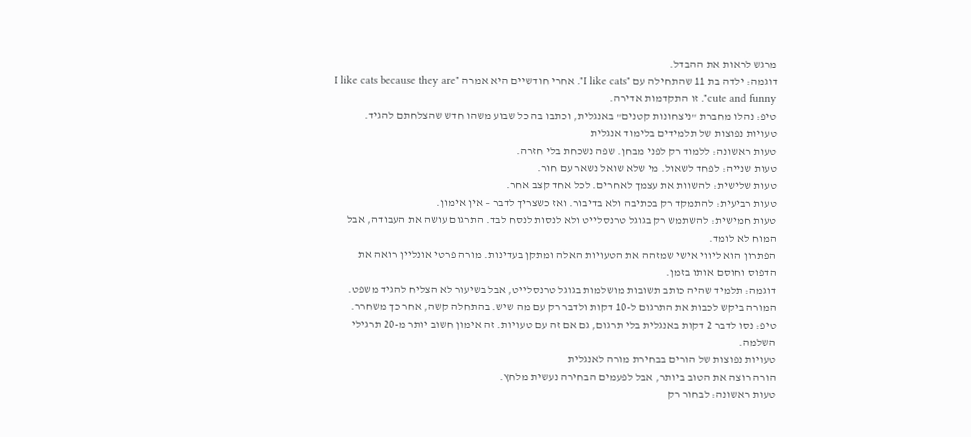מרגש לראות את ההבדל.
דוגמה: ילדה בת 11 שהתחילה עם "I like cats". אחרי חודשיים היא אמרה "I like cats because they are cute and funny". זו התקדמות אדירה.
טיפ: נהלו מחברת "ניצחונות קטנים" באנגלית, וכתבו בה כל שבוע משהו חדש שהצלחתם להגיד.
טעויות נפוצות של תלמידים בלימוד אנגלית
טעות ראשונה: ללמוד רק לפני מבחן. שפה נשכחת בלי חזרה.
טעות שנייה: לפחד לשאול. מי שלא שואל נשאר עם חור.
טעות שלישית: להשוות את עצמך לאחרים. לכל אחד קצב אחר.
טעות רביעית: להתמקד רק בכתיבה ולא בדיבור. ואז כשצריך לדבר – אין אימון.
טעות חמישית: להשתמש רק בגוגל טרנסלייט ולא לנסות לנסח לבד. התרגום עושה את העבודה, אבל המוח לא לומד.
הפתרון הוא ליווי אישי שמזהה את הטעויות האלה ומתקן בעדינות. מורה פרטי אונליין רואה את הדפוס וחוסם אותו בזמן.
דוגמה: תלמיד שהיה כותב תשובות מושלמות בגוגל טרנסלייט, אבל בשיעור לא הצליח להגיד משפט. המורה ביקש לכבות את התרגום ל-10 דקות ולדבר רק עם מה שיש. בהתחלה קשה, אחר כך משחרר.
טיפ: נסו לדבר 2 דקות באנגלית בלי תרגום, גם אם זה עם טעויות. זה אימון חשוב יותר מ-20 תרגילי השלמה.
טעויות נפוצות של הורים בבחירת מורה לאנגלית
הורה רוצה את הטוב ביותר, אבל לפעמים הבחירה נעשית מלחץ.
טעות ראשונה: לבחור רק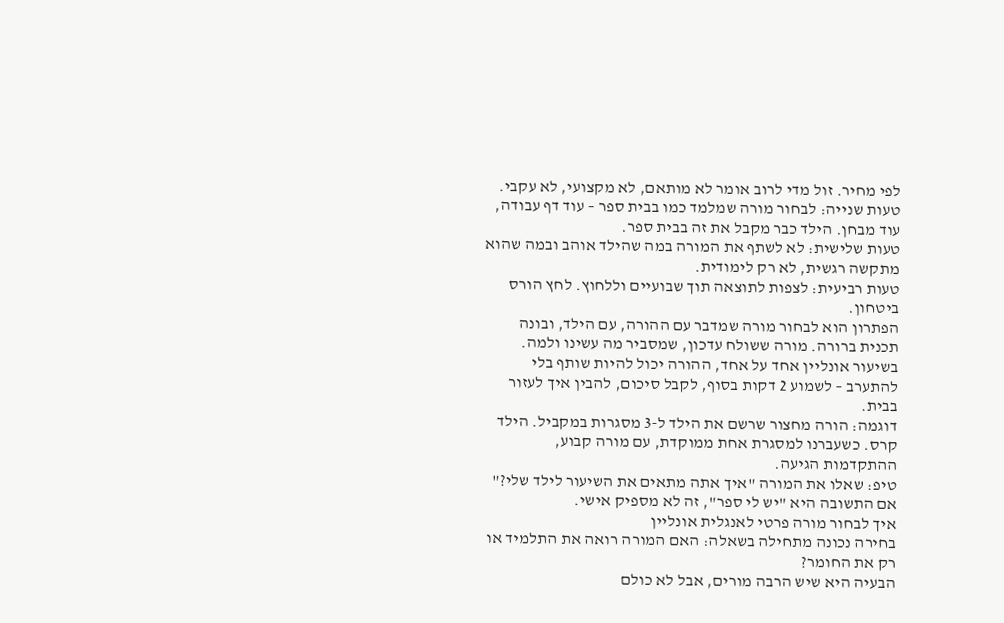לפי מחיר. זול מדי לרוב אומר לא מותאם, לא מקצועי, לא עקבי.
טעות שנייה: לבחור מורה שמלמד כמו בבית ספר – עוד דף עבודה, עוד מבחן. הילד כבר מקבל את זה בבית ספר.
טעות שלישית: לא לשתף את המורה במה שהילד אוהב ובמה שהוא מתקשה רגשית, לא רק לימודית.
טעות רביעית: לצפות לתוצאה תוך שבועיים וללחוץ. לחץ הורס ביטחון.
הפתרון הוא לבחור מורה שמדבר עם ההורה, עם הילד, ובונה תכנית ברורה. מורה ששולח עדכון, שמסביר מה עשינו ולמה.
בשיעור אונליין אחד על אחד, ההורה יכול להיות שותף בלי להתערב – לשמוע 2 דקות בסוף, לקבל סיכום, להבין איך לעזור בבית.
דוגמה: הורה מחצור שרשם את הילד ל-3 מסגרות במקביל. הילד קרס. כשעברנו למסגרת אחת ממוקדת, עם מורה קבוע, ההתקדמות הגיעה.
טיפ: שאלו את המורה "איך אתה מתאים את השיעור לילד שלי?" אם התשובה היא "יש לי ספר", זה לא מספיק אישי.
איך לבחור מורה פרטי לאנגלית אונליין
בחירה נכונה מתחילה בשאלה: האם המורה רואה את התלמיד או רק את החומר?
הבעיה היא שיש הרבה מורים, אבל לא כולם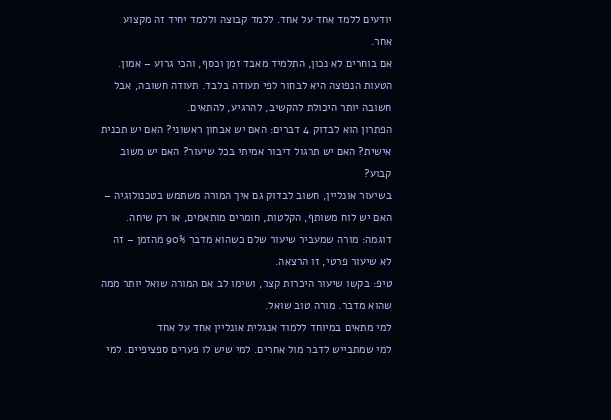יודעים ללמד אחד על אחד. ללמד קבוצה וללמד יחיד זה מקצוע אחר.
אם בוחרים לא נכון, התלמיד מאבד זמן וכסף, והכי גרוע – אמון.
הטעות הנפוצה היא לבחור לפי תעודה בלבד. תעודה חשובה, אבל חשובה יותר היכולת להקשיב, להרגיע, להתאים.
הפתרון הוא לבדוק 4 דברים: האם יש אבחון ראשוני? האם יש תכנית אישית? האם יש תרגול דיבור אמיתי בכל שיעור? האם יש משוב קבוע?
בשיעור אונליין, חשוב לבדוק גם איך המורה משתמש בטכנולוגיה – האם יש לוח משותף, הקלטות, חומרים מותאמים, או רק שיחה.
דוגמה: מורה שמעביר שיעור שלם כשהוא מדבר 90% מהזמן – זה לא שיעור פרטי, זו הרצאה.
טיפ: בקשו שיעור היכרות קצר, ושימו לב אם המורה שואל יותר ממה שהוא מדבר. מורה טוב שואל.
למי מתאים במיוחד ללמוד אנגלית אונליין אחד על אחד
למי שמתבייש לדבר מול אחרים. למי שיש לו פערים ספציפיים. למי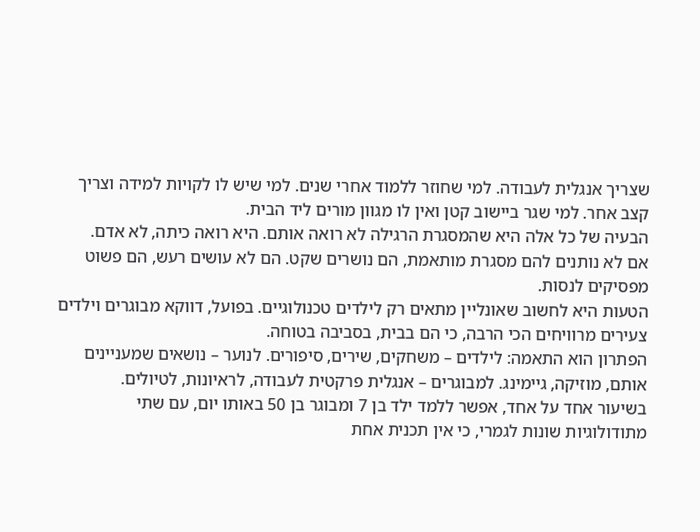שצריך אנגלית לעבודה. למי שחוזר ללמוד אחרי שנים. למי שיש לו לקויות למידה וצריך קצב אחר. למי שגר ביישוב קטן ואין לו מגוון מורים ליד הבית.
הבעיה של כל אלה היא שהמסגרת הרגילה לא רואה אותם. היא רואה כיתה, לא אדם.
אם לא נותנים להם מסגרת מותאמת, הם נושרים שקט. הם לא עושים רעש, הם פשוט מפסיקים לנסות.
הטעות היא לחשוב שאונליין מתאים רק לילדים טכנולוגיים. בפועל, דווקא מבוגרים וילדים צעירים מרוויחים הכי הרבה, כי הם בבית, בסביבה בטוחה.
הפתרון הוא התאמה: לילדים – משחקים, שירים, סיפורים. לנוער – נושאים שמעניינים אותם, מוזיקה, גיימינג. למבוגרים – אנגלית פרקטית לעבודה, לראיונות, לטיולים.
בשיעור אחד על אחד, אפשר ללמד ילד בן 7 ומבוגר בן 50 באותו יום, עם שתי מתודולוגיות שונות לגמרי, כי אין תכנית אחת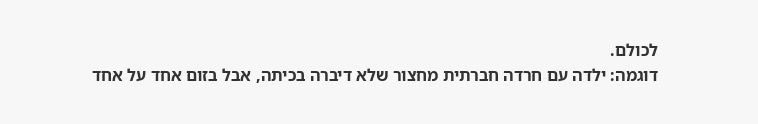לכולם.
דוגמה: ילדה עם חרדה חברתית מחצור שלא דיברה בכיתה, אבל בזום אחד על אחד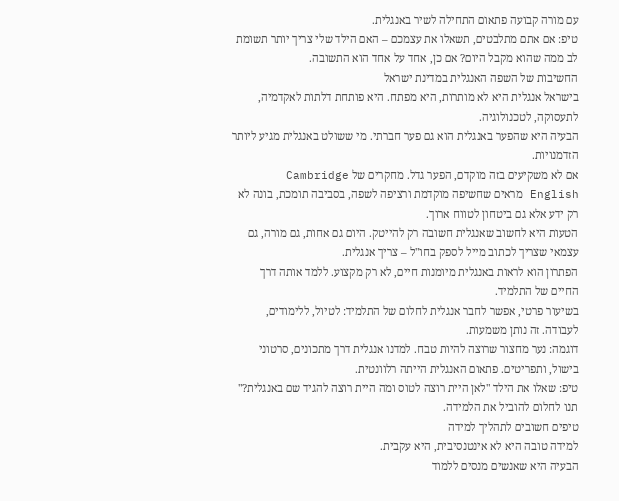עם מורה קבועה פתאום התחילה לשיר באנגלית.
טיפ: אם אתם מתלבטים, תשאלו את עצמכם – האם הילד שלי צריך יותר תשומת לב ממה שהוא מקבל היום? אם כן, אחד על אחד הוא התשובה.
החשיבות של השפה האנגלית במדינת ישראל
בישראל אנגלית היא לא מותרות, היא מפתח. היא פותחת דלתות לאקדמיה, לתעסוקה, לטכנולוגיה.
הבעיה היא שהפער באנגלית הוא גם פער חברתי. מי ששולט באנגלית מגיע ליותר הזדמנויות.
אם לא משקיעים בזה מוקדם, הפער גדל. מחקרים של Cambridge English מראים שחשיפה מוקדמת ורציפה לשפה, בסביבה תומכת, בונה לא רק ידע אלא גם ביטחון לטווח ארוך.
הטעות היא לחשוב שאנגלית חשובה רק להייטק. היום גם אחות, גם מורה, גם עצמאי שצריך לכתוב מייל לספק בחו"ל – צריך אנגלית.
הפתרון הוא לראות באנגלית מיומנות חיים, לא רק מקצוע. ללמד אותה דרך החיים של התלמיד.
בשיעור פרטי, אפשר לחבר אנגלית לחלום של התלמיד: לטיול, ללימודים, לעבודה. זה נותן משמעות.
דוגמה: נער מחצור שרוצה להיות טבח. למדנו אנגלית דרך מתכונים, סרטוני בישול, ותפריטים. פתאום האנגלית הייתה רלוונטית.
טיפ: שאלו את הילד "לאן היית רוצה לטוס ומה היית רוצה להגיד שם באנגלית?" תנו לחלום להוביל את הלמידה.
טיפים חשובים לתהליך למידה
למידה טובה היא לא אינטנסיבית, היא עקבית.
הבעיה היא שאנשים מנסים ללמוד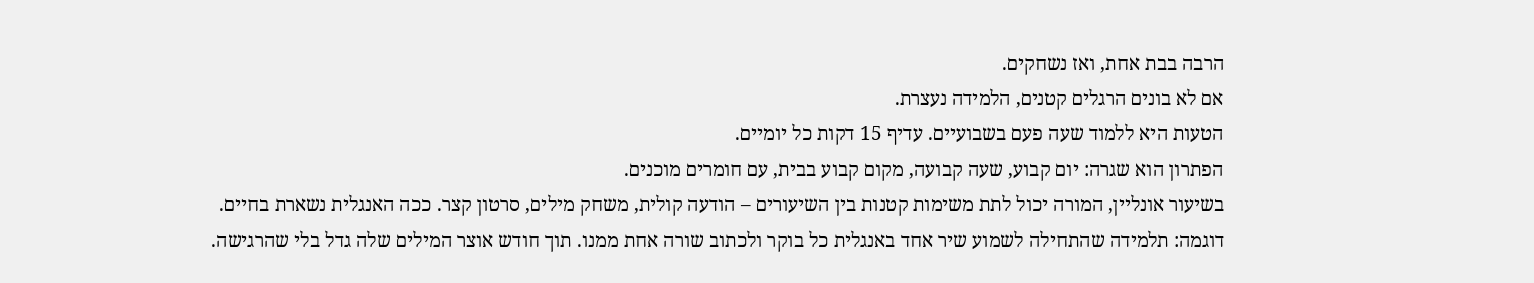הרבה בבת אחת, ואז נשחקים.
אם לא בונים הרגלים קטנים, הלמידה נעצרת.
הטעות היא ללמוד שעה פעם בשבועיים. עדיף 15 דקות כל יומיים.
הפתרון הוא שגרה: יום קבוע, שעה קבועה, מקום קבוע בבית, עם חומרים מוכנים.
בשיעור אונליין, המורה יכול לתת משימות קטנות בין השיעורים – הודעה קולית, משחק מילים, סרטון קצר. ככה האנגלית נשארת בחיים.
דוגמה: תלמידה שהתחילה לשמוע שיר אחד באנגלית כל בוקר ולכתוב שורה אחת ממנו. תוך חודש אוצר המילים שלה גדל בלי שהרגישה.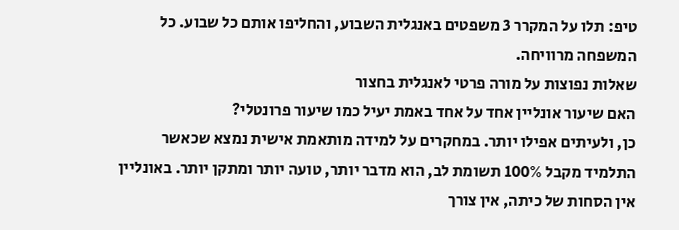טיפ: תלו על המקרר 3 משפטים באנגלית השבוע, והחליפו אותם כל שבוע. כל המשפחה מרוויחה.
שאלות נפוצות על מורה פרטי לאנגלית בחצור
האם שיעור אונליין אחד על אחד באמת יעיל כמו שיעור פרונטלי?
כן, ולעיתים אפילו יותר. במחקרים על למידה מותאמת אישית נמצא שכאשר התלמיד מקבל 100% תשומת לב, הוא מדבר יותר, טועה יותר ומתקן יותר. באונליין אין הסחות של כיתה, אין צורך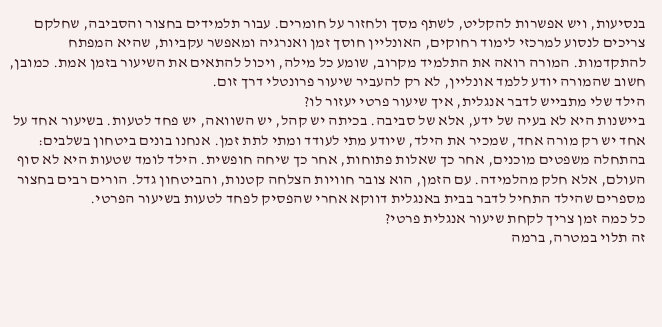בנסיעות, ויש אפשרות להקליט, לשתף מסך ולחזור על חומרים. עבור תלמידים בחצור והסביבה, שחלקם צריכים לנסוע למרכזי לימוד רחוקים, האונליין חוסך זמן ואנרגיה ומאפשר עקביות, שהיא המפתח להתקדמות. המורה רואה את התלמיד מקרוב, שומע כל מילה, ויכול להתאים את השיעור בזמן אמת. כמובן, חשוב שהמורה יודע ללמד אונליין, לא רק להעביר שיעור פרונטלי דרך זום.
הילד שלי מתבייש לדבר אנגלית, איך שיעור פרטי יעזור לו?
ביישנות היא לא בעיה של ידע, אלא של סביבה. בכיתה יש קהל, יש השוואה, יש פחד לטעות. בשיעור אחד על אחד יש רק מורה אחד, שמכיר את הילד, שיודע מתי לעודד ומתי לתת זמן. אנחנו בונים ביטחון בשלבים: בהתחלה משפטים מוכנים, אחר כך שאלות פתוחות, אחר כך שיחה חופשית. הילד לומד שטעות היא לא סוף העולם, אלא חלק מהלמידה. עם הזמן, הוא צובר חוויות הצלחה קטנות, והביטחון גדל. הורים רבים בחצור מספרים שהילד התחיל לדבר בבית באנגלית דווקא אחרי שהפסיק לפחד לטעות בשיעור הפרטי.
כל כמה זמן צריך לקחת שיעור אנגלית פרטי?
זה תלוי במטרה, ברמה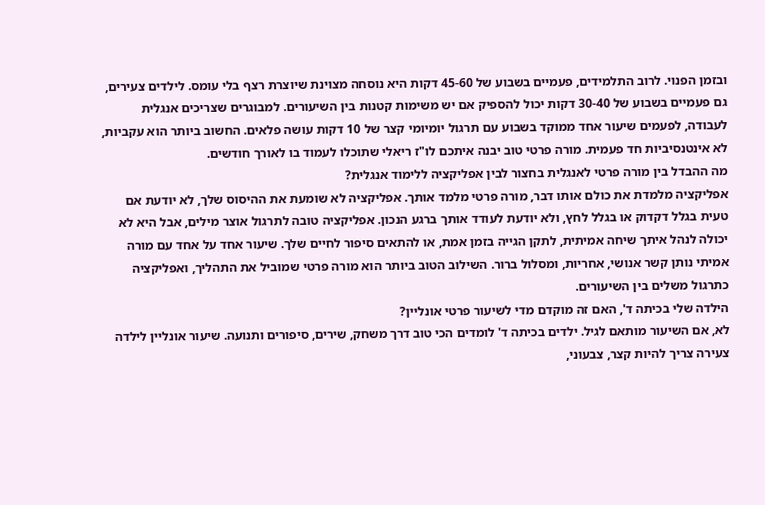ובזמן הפנוי. לרוב התלמידים, פעמיים בשבוע של 45-60 דקות היא נוסחה מצוינת שיוצרת רצף בלי עומס. לילדים צעירים, גם פעמיים בשבוע של 30-40 דקות יכול להספיק אם יש משימות קטנות בין השיעורים. למבוגרים שצריכים אנגלית לעבודה, לפעמים שיעור אחד ממוקד בשבוע עם תרגול יומיומי קצר של 10 דקות עושה פלאים. החשוב ביותר הוא עקביות, לא אינטנסיביות חד פעמית. מורה פרטי טוב יבנה איתכם לו"ז ריאלי שתוכלו לעמוד בו לאורך חודשים.
מה ההבדל בין מורה פרטי לאנגלית בחצור לבין אפליקציה ללימוד אנגלית?
אפליקציה מלמדת את כולם אותו דבר, מורה פרטי מלמד אותך. אפליקציה לא שומעת את ההיסוס שלך, לא יודעת אם טעית בגלל דקדוק או בגלל לחץ, ולא יודעת לעודד אותך ברגע הנכון. אפליקציה טובה לתרגול אוצר מילים, אבל היא לא יכולה לנהל איתך שיחה אמיתית, לתקן הגייה בזמן אמת, או להתאים סיפור לחיים שלך. שיעור אחד על אחד עם מורה אמיתי נותן קשר אנושי, אחריות, ומסלול ברור. השילוב הטוב ביותר הוא מורה פרטי שמוביל את התהליך, ואפליקציה כתרגול משלים בין השיעורים.
הילדה שלי בכיתה ד', האם זה מוקדם מדי לשיעור פרטי אונליין?
לא, אם השיעור מותאם לגיל. ילדים בכיתה ד' לומדים הכי טוב דרך משחק, שירים, סיפורים ותנועה. שיעור אונליין לילדה צעירה צריך להיות קצר, צבעוני,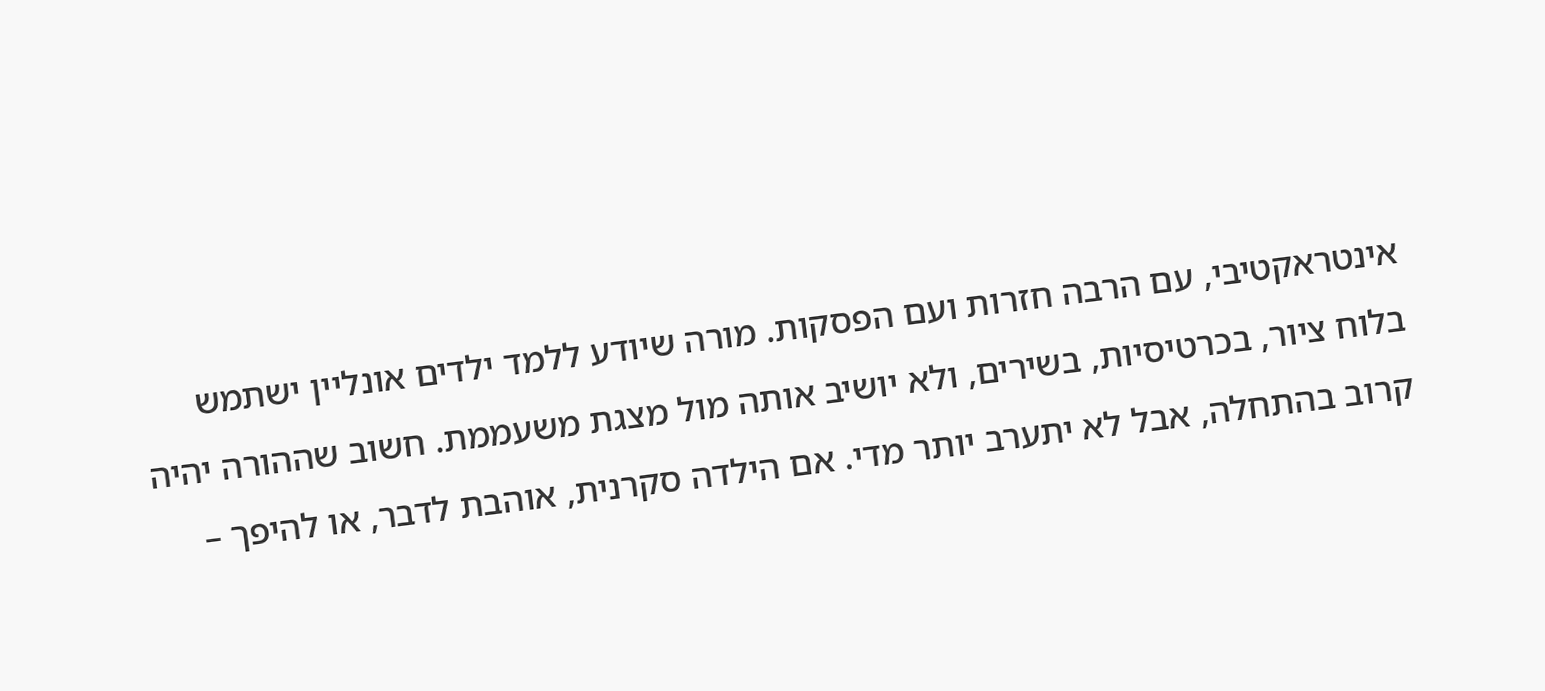אינטראקטיבי, עם הרבה חזרות ועם הפסקות. מורה שיודע ללמד ילדים אונליין ישתמש בלוח ציור, בכרטיסיות, בשירים, ולא יושיב אותה מול מצגת משעממת. חשוב שההורה יהיה קרוב בהתחלה, אבל לא יתערב יותר מדי. אם הילדה סקרנית, אוהבת לדבר, או להיפך –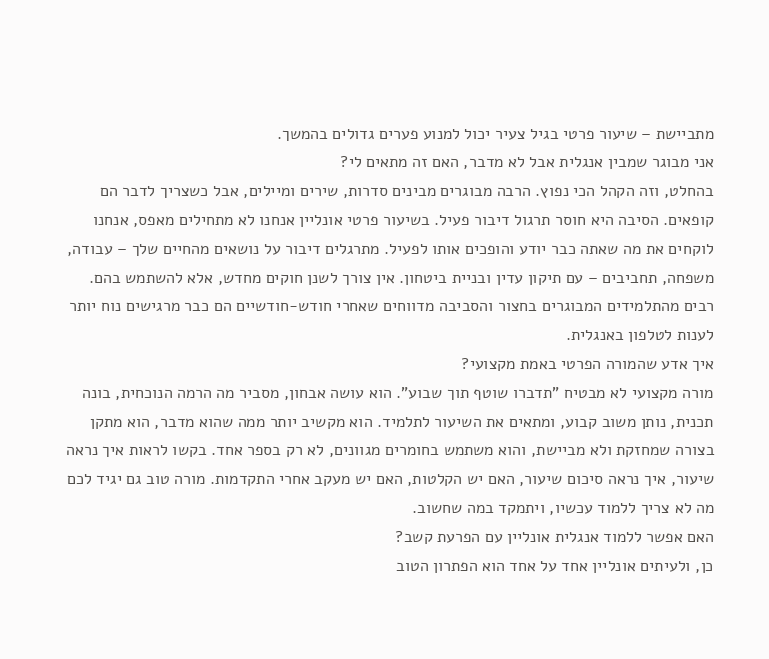מתביישת – שיעור פרטי בגיל צעיר יכול למנוע פערים גדולים בהמשך.
אני מבוגר שמבין אנגלית אבל לא מדבר, האם זה מתאים לי?
בהחלט, וזה הקהל הכי נפוץ. הרבה מבוגרים מבינים סדרות, שירים ומיילים, אבל כשצריך לדבר הם קופאים. הסיבה היא חוסר תרגול דיבור פעיל. בשיעור פרטי אונליין אנחנו לא מתחילים מאפס, אנחנו לוקחים את מה שאתה כבר יודע והופכים אותו לפעיל. מתרגלים דיבור על נושאים מהחיים שלך – עבודה, משפחה, תחביבים – עם תיקון עדין ובניית ביטחון. אין צורך לשנן חוקים מחדש, אלא להשתמש בהם. רבים מהתלמידים המבוגרים בחצור והסביבה מדווחים שאחרי חודש-חודשיים הם כבר מרגישים נוח יותר לענות לטלפון באנגלית.
איך אדע שהמורה הפרטי באמת מקצועי?
מורה מקצועי לא מבטיח "תדברו שוטף תוך שבוע". הוא עושה אבחון, מסביר מה הרמה הנוכחית, בונה תכנית, נותן משוב קבוע, ומתאים את השיעור לתלמיד. הוא מקשיב יותר ממה שהוא מדבר, הוא מתקן בצורה שמחזקת ולא מביישת, והוא משתמש בחומרים מגוונים, לא רק בספר אחד. בקשו לראות איך נראה שיעור, איך נראה סיכום שיעור, האם יש הקלטות, האם יש מעקב אחרי התקדמות. מורה טוב גם יגיד לכם מה לא צריך ללמוד עכשיו, ויתמקד במה שחשוב.
האם אפשר ללמוד אנגלית אונליין עם הפרעת קשב?
כן, ולעיתים אונליין אחד על אחד הוא הפתרון הטוב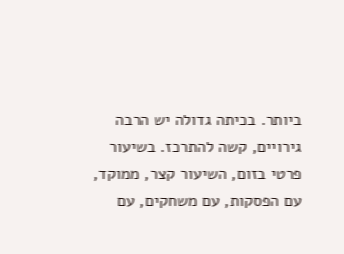ביותר. בכיתה גדולה יש הרבה גירויים, קשה להתרכז. בשיעור פרטי בזום, השיעור קצר, ממוקד, עם הפסקות, עם משחקים, עם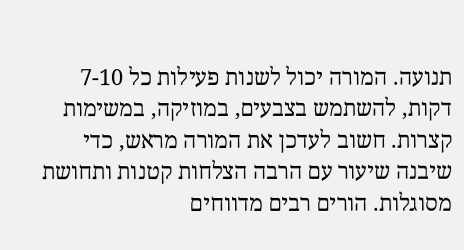תנועה. המורה יכול לשנות פעילות כל 7-10 דקות, להשתמש בצבעים, במוזיקה, במשימות קצרות. חשוב לעדכן את המורה מראש, כדי שיבנה שיעור עם הרבה הצלחות קטנות ותחושת מסוגלות. הורים רבים מדווחים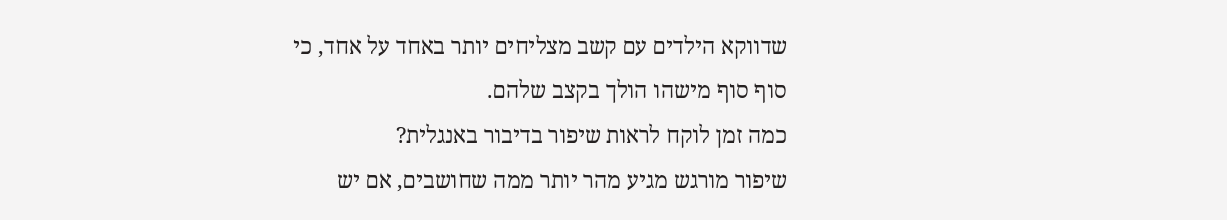שדווקא הילדים עם קשב מצליחים יותר באחד על אחד, כי סוף סוף מישהו הולך בקצב שלהם.
כמה זמן לוקח לראות שיפור בדיבור באנגלית?
שיפור מורגש מגיע מהר יותר ממה שחושבים, אם יש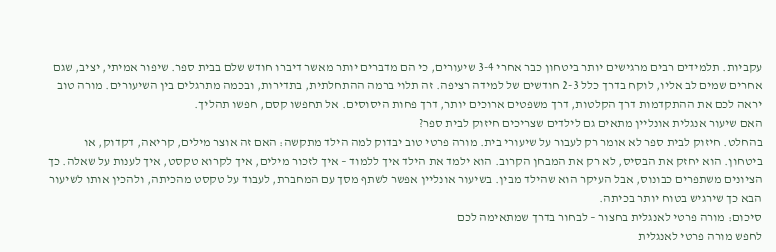עקביות. תלמידים רבים מרגישים יותר ביטחון כבר אחרי 3-4 שיעורים, כי הם מדברים יותר מאשר דיברו חודש שלם בבית ספר. שיפור אמיתי, יציב, שגם אחרים שמים לב אליו, לוקח בדרך כלל 2-3 חודשים של למידה רציפה. זה תלוי ברמה ההתחלתית, בתדירות, ובכמה מתרגלים בין השיעורים. מורה טוב יראה לכם את ההתקדמות דרך הקלטות, דרך משפטים ארוכים יותר, דרך פחות היסוסים. אל תחפשו קסם, חפשו תהליך.
האם שיעור אנגלית אונליין מתאים גם לילדים שצריכים חיזוק לבית ספר?
בהחלט. חיזוק לבית ספר לא אומר רק לעבור על שיעורי בית. מורה פרטי טוב יבדוק למה הילד מתקשה: האם זה אוצר מילים, קריאה, דקדוק, או ביטחון. הוא יחזק את הבסיס, לא רק את המבחן הקרוב. הוא ילמד את הילד איך ללמוד – איך לזכור מילים, איך לקרוא טקסט, איך לענות על שאלה. כך הציונים משתפרים כבונוס, אבל העיקר הוא שהילד מבין. בשיעור אונליין אפשר לשתף מסך עם המחברת, לעבוד על טקסט מהכיתה, ולהכין אותו לשיעור הבא כך שירגיש בטוח יותר בכיתה.
סיכום: מורה פרטי לאנגלית בחצור – לבחור בדרך שמתאימה לכם
לחפש מורה פרטי לאנגלית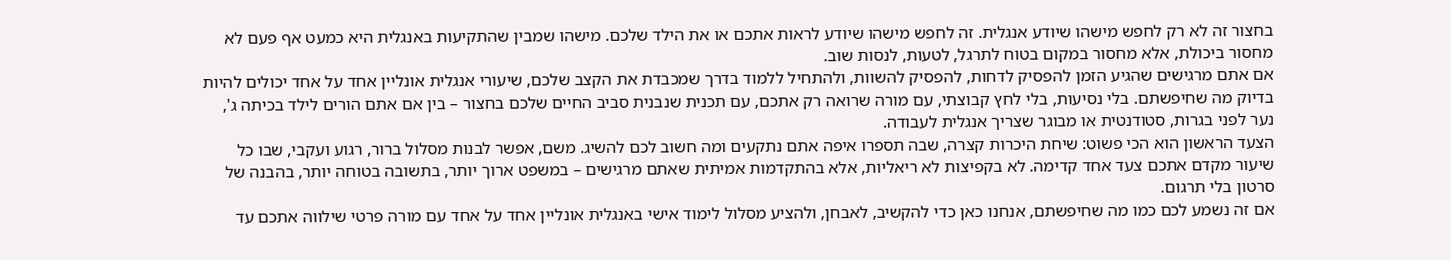בחצור זה לא רק לחפש מישהו שיודע אנגלית. זה לחפש מישהו שיודע לראות אתכם או את הילד שלכם. מישהו שמבין שהתקיעות באנגלית היא כמעט אף פעם לא מחסור ביכולת, אלא מחסור במקום בטוח לתרגל, לטעות, לנסות שוב.
אם אתם מרגישים שהגיע הזמן להפסיק לדחות, להפסיק להשוות, ולהתחיל ללמוד בדרך שמכבדת את הקצב שלכם, שיעורי אנגלית אונליין אחד על אחד יכולים להיות בדיוק מה שחיפשתם. בלי נסיעות, בלי לחץ קבוצתי, עם מורה שרואה רק אתכם, עם תכנית שנבנית סביב החיים שלכם בחצור – בין אם אתם הורים לילד בכיתה ג', נער לפני בגרות, סטודנטית או מבוגר שצריך אנגלית לעבודה.
הצעד הראשון הוא הכי פשוט: שיחת היכרות קצרה, שבה תספרו איפה אתם נתקעים ומה חשוב לכם להשיג. משם, אפשר לבנות מסלול ברור, רגוע ועקבי, שבו כל שיעור מקדם אתכם צעד אחד קדימה. לא בקפיצות לא ריאליות, אלא בהתקדמות אמיתית שאתם מרגישים – במשפט ארוך יותר, בתשובה בטוחה יותר, בהבנה של סרטון בלי תרגום.
אם זה נשמע לכם כמו מה שחיפשתם, אנחנו כאן כדי להקשיב, לאבחן, ולהציע מסלול לימוד אישי באנגלית אונליין אחד על אחד עם מורה פרטי שילווה אתכם עד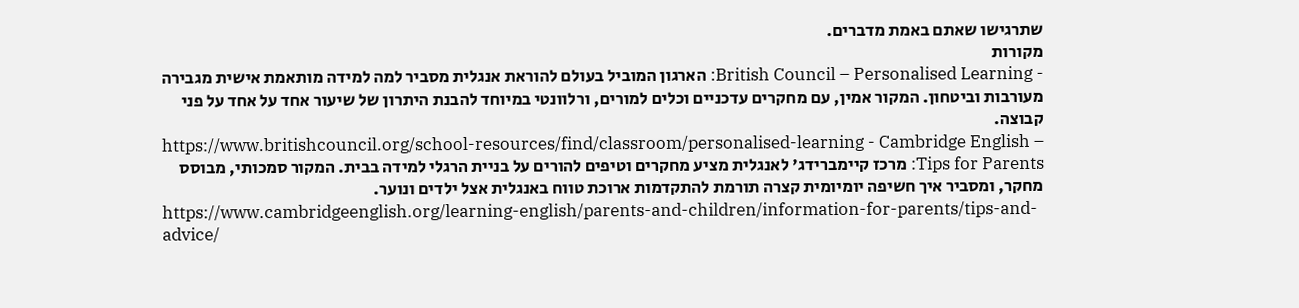שתרגישו שאתם באמת מדברים.
מקורות
- British Council – Personalised Learning: הארגון המוביל בעולם להוראת אנגלית מסביר למה למידה מותאמת אישית מגבירה מעורבות וביטחון. המקור אמין, עם מחקרים עדכניים וכלים למורים, ורלוונטי במיוחד להבנת היתרון של שיעור אחד על אחד על פני קבוצה.
https://www.britishcouncil.org/school-resources/find/classroom/personalised-learning - Cambridge English – Tips for Parents: מרכז קיימברידג' לאנגלית מציע מחקרים וטיפים להורים על בניית הרגלי למידה בבית. המקור סמכותי, מבוסס מחקר, ומסביר איך חשיפה יומיומית קצרה תורמת להתקדמות ארוכת טווח באנגלית אצל ילדים ונוער.
https://www.cambridgeenglish.org/learning-english/parents-and-children/information-for-parents/tips-and-advice/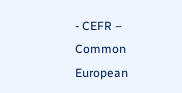- CEFR – Common European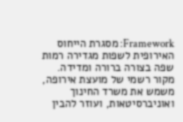Framework: מסגרת הייחוס האירופית לשפות מגדירה רמות שפה בצורה ברורה ומדידה. מקור רשמי של מועצת אירופה, משמש את משרד החינוך ואוניברסיטאות, ועוזר להבין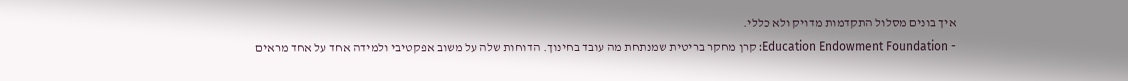איך בונים מסלול התקדמות מדויק ולא כללי.
- Education Endowment Foundation: קרן מחקר בריטית שמנתחת מה עובד בחינוך. הדוחות שלה על משוב אפקטיבי ולמידה אחד על אחד מראים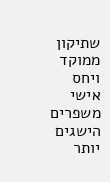שתיקון ממוקד ויחס אישי משפרים הישגים יותר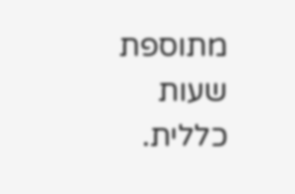מתוספת שעות כללית.